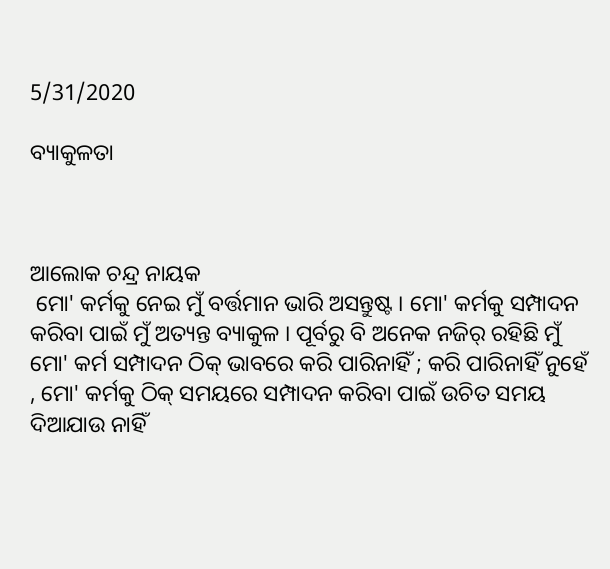5/31/2020

ବ୍ୟାକୁଳତା



ଆଲୋକ ଚନ୍ଦ୍ର ନାୟକ
 ମୋ' କର୍ମକୁ ନେଇ ମୁଁ ବର୍ତ୍ତମାନ ଭାରି ଅସନ୍ତୁଷ୍ଟ । ମୋ' କର୍ମକୁ ସମ୍ପାଦନ କରିବା ପାଇଁ ମୁଁ ଅତ୍ୟନ୍ତ ବ୍ୟାକୁଳ । ପୂର୍ବରୁ ବି ଅନେକ ନଜିର୍ ରହିଛି ମୁଁ ମୋ' କର୍ମ ସମ୍ପାଦନ ଠିକ୍ ଭାବରେ କରି ପାରିନାହିଁ ; କରି ପାରିନାହିଁ ନୁହେଁ , ମୋ' କର୍ମକୁ ଠିକ୍ ସମୟରେ ସମ୍ପାଦନ କରିବା ପାଇଁ ଉଚିତ ସମୟ ଦିଆଯାଉ ନାହିଁ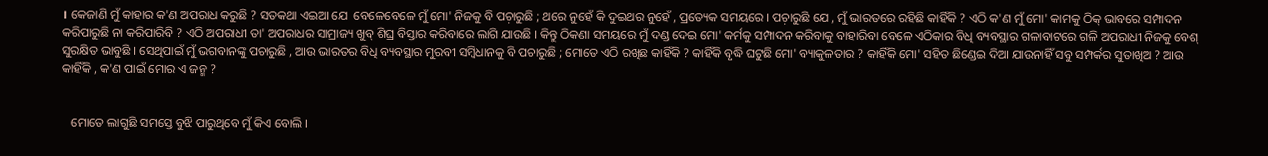। କେଜାଣି ମୁଁ କାହାର କ'ଣ ଅପରାଧ କରୁଛି ? ସତକଥା ଏଇଆ ଯେ  ବେଳେବେଳେ ମୁଁ ମୋ' ନିଜକୁ ବି ପଚ଼ାରୁଛି ; ଥରେ ନୁହେଁ କି ଦୁଇଥର ନୁହେଁ , ପ୍ରତ୍ୟେକ ସମୟରେ । ପଚ଼ାରୁଛି ଯେ , ମୁଁ ଭାରତରେ ରହିଛି କାହିଁକି ? ଏଠି କ'ଣ ମୁଁ ମୋ' କାମକୁ ଠିକ୍ ଭାବରେ ସମ୍ପାଦନ କରିପାରୁଛି ନା କରିପାରିବି ? ଏଠି ଅପରାଧୀ ତା' ଅପରାଧର ସାମ୍ରାଜ୍ୟ ଖୁବ୍ ଶିଘ୍ର ବିସ୍ତାର କରିବାରେ ଲାଗି ଯାଉଛି । କିନ୍ତୁ ଠିକଣା ସମୟରେ ମୁଁ ଦଣ୍ଡ ଦେଇ ମୋ' କର୍ମକୁ ସମ୍ପାଦନ କରିବାକୁ ବାହାରିବା ବେଳେ ଏଠିକାର ବିଧି ବ୍ୟବସ୍ଥାର ଗଳାବାଟରେ ଗଳି ଅପରାଧୀ ନିଜକୁ ବେଶ୍ ସୁରକ୍ଷିତ ଭାବୁଛି । ସେଥିପାଇଁ ମୁଁ ଭଗବାନଙ୍କୁ ପଚାରୁଛି , ଆଉ ଭାରତର ବିଧି ବ୍ୟବସ୍ଥାର ମୁରବୀ ସମ୍ବିଧାନକୁ ବି ପଚାରୁଛି ; ମୋତେ ଏଠି ରଖିଛ କାହିଁକି ? କାହିଁକି ବୃଦ୍ଧି ଘଟୁଛି ମୋ' ବ୍ୟାକୁଳତାର ? କାହିଁକି ମୋ' ସହିତ ଛିଣ୍ଡେଇ ଦିଆ ଯାଉନାହିଁ ସବୁ ସମ୍ପର୍କର ସୁତାଖିଅ ? ଆଉ କାହିଁକି , କ'ଣ ପାଇଁ ମୋର ଏ ଜନ୍ମ ?


   ମୋତେ ଲାଗୁଛି ସମସ୍ତେ ବୁଝି ପାରୁଥିବେ ମୁଁ କିଏ ବୋଲି ।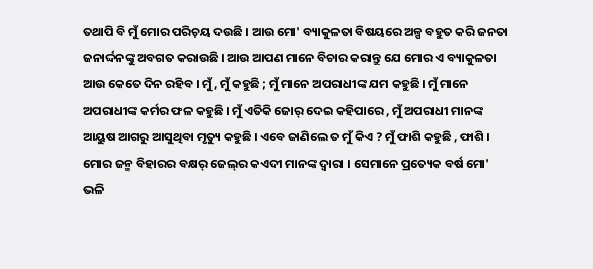ତଥାପି ବି ମୁଁ ମୋର ପରିଚ଼ୟ ଦଉଛି । ଆଉ ମୋ' ବ୍ୟାକୁଳତା ବିଷୟରେ ଅଳ୍ପ ବହୁତ କରି ଜନତା ଜନାର୍ଦ୍ଦନଙ୍କୁ ଅବଗତ କରାଉଛି । ଆଉ ଆପଣ ମାନେ ବିଚାର କରାନ୍ତୁ ଯେ ମୋର ଏ ବ୍ୟାକୁଳତା ଆଉ କେତେ ଦିନ ରହିବ । ମୁଁ , ମୁଁ କହୁଛି ; ମୁଁ ମାନେ ଅପରାଧୀଙ୍କ ଯମ କହୁଛି । ମୁଁ ମାନେ ଅପରାଧୀଙ୍କ କର୍ମର ଫଳ କହୁଛି । ମୁଁ ଏତିକି ଜୋର୍‌ ଦେଇ କହିପାରେ , ମୁଁ ଅପରାଧୀ ମାନଙ୍କ ଆୟୁଷ ଆଗରୁ ଆସୁଥିବା ମୃତ୍ୟୁ କହୁଛି । ଏବେ ଜାଣିଲେ ତ ମୁଁ କିଏ ? ମୁଁ ଫାଶି କହୁଛି , ଫାଶି । ମୋର ଜନ୍ମ ବିହାରର ବକ୍ଷର୍ ଜେଲ୍‌ର କଏଦୀ ମାନଙ୍କ ଦ୍ୱାରା । ସେମାନେ ପ୍ରତ୍ୟେକ ବର୍ଷ ମୋ' ଭଳି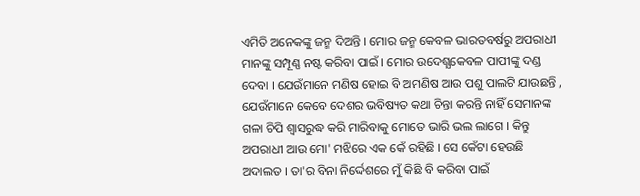ଏମିତି ଅନେକଙ୍କୁ ଜନ୍ମ ଦିଅନ୍ତି । ମୋର ଜନ୍ମ କେବଳ ଭାରତବର୍ଷରୁ ଅପରାଧୀ ମାନଙ୍କୁ ସମ୍ପୂଣ୍ଣ ନଷ୍ଟ କରିବା ପାଇଁ । ମୋର ଉଦେଶ୍ଯକେବଳ ପାପୀଙ୍କୁ ଦଣ୍ଡ ଦେବା । ଯେଉଁମାନେ ମଣିଷ ହୋଇ ବି ଅମଣିଷ ଆଉ ପଶୁ ପାଲଟି ଯାଉଛନ୍ତି , ଯେଉଁମାନେ କେବେ ଦେଶର ଭବିଷ୍ୟତ କଥା ଚିନ୍ତା କରନ୍ତି ନାହିଁ ସେମାନଙ୍କ ଗଳା ଚିପି ଶ୍ବାସରୁଦ୍ଧ କରି ମାରିବାକୁ ମୋତେ ଭାରି ଭଲ ଲାଗେ । କିନ୍ତୁ ଅପରାଧୀ ଆଉ ମୋ' ମଝିରେ ଏକ କେଁ ରହିଛି । ସେ କେଁଟା ହେଉଛି ଅଦାଲତ । ତା'ର ବିନା ନିର୍ଦ୍ଦେଶରେ ମୁଁ କିଛି ବି କରିବା ପାଇଁ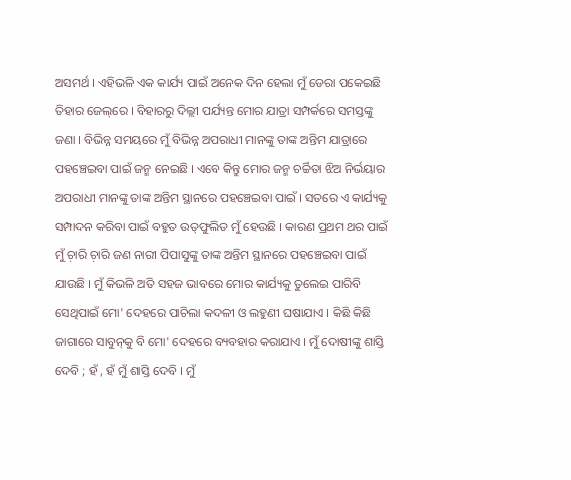ଅସମର୍ଥ । ଏହିଭଳି ଏକ କାର୍ଯ୍ୟ ପାଇଁ ଅନେକ ଦିନ ହେଲା ମୁଁ ଡେରା ପକେଇଛି ତିହାର ଜେଲ୍‌ରେ । ବିହାରରୁ ଦିଲ୍ଲୀ ପର୍ଯ୍ୟନ୍ତ ମୋର ଯାତ୍ରା ସମ୍ପର୍କରେ ସମସ୍ତଙ୍କୁ ଜଣା । ବିଭିନ୍ନ ସମୟରେ ମୁଁ ବିଭିନ୍ନ ଅପରାଧୀ ମାନଙ୍କୁ ତାଙ୍କ ଅନ୍ତିମ ଯାତ୍ରାରେ ପହଞ୍ଚେଇବା ପାଇଁ ଜନ୍ମ ନେଇଛି । ଏବେ କିନ୍ତୁ ମୋର ଜନ୍ମ ଚର୍ଚ୍ଚିତା ଝିଅ ନିର୍ଭୟାର ଅପରାଧୀ ମାନଙ୍କୁ ତାଙ୍କ ଅନ୍ତିମ ସ୍ଥାନରେ ପହଞ୍ଚେଇବା ପାଇଁ । ସତରେ ଏ କାର୍ଯ୍ୟକୁ ସମ୍ପାଦନ କରିବା ପାଇଁ ବହୁତ ଉତ୍‌ଫୁଲିତ ମୁଁ ହେଉଛି । କାରଣ ପ୍ରଥମ ଥର ପାଇଁ ମୁଁ ଚ଼ାରି ଚ଼ାରି ଜଣ ନାରୀ ପିପାସୁଙ୍କୁ ତାଙ୍କ ଅନ୍ତିମ ସ୍ଥାନରେ ପହଞ୍ଚେଇବା ପାଇଁ ଯାଉଛି । ମୁଁ କିଭଳି ଅତି ସହଜ ଭାବରେ ମୋର କାର୍ଯ୍ୟକୁ ତୁଲେଇ ପାରିବି ସେଥିପାଇଁ ମୋ' ଦେହରେ ପାଚିଲା କଦଳୀ ଓ ଲହୁଣୀ ଘଷାଯାଏ । କିଛି କିଛି ଜାଗାରେ ସାବୁନ୍‌କୁ ବି ମୋ' ଦେହରେ ବ୍ୟବହାର କରାଯାଏ । ମୁଁ ଦୋଷୀଙ୍କୁ ଶାସ୍ତି ଦେବି ; ହଁ , ହଁ ମୁଁ ଶାସ୍ତି ଦେବି । ମୁଁ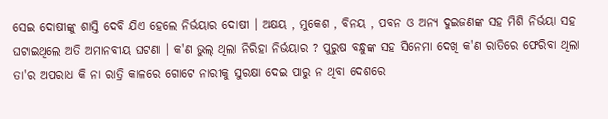ସେଇ ଦୋଷୀଙ୍କୁ ଶାସ୍ତି ଦେବି ଯିଏ ହେଲେ ନିର୍ଭୟାର ଦୋଷୀ । ଅକ୍ଷୟ , ମୁକେଶ , ବିନୟ , ପବନ ଓ ଅନ୍ୟ ଦୁଇଜଣଙ୍କ ସହ ମିଶି ନିର୍ଭୟା ସହ ଘଟାଇଥିଲେ ଅତି ଅମାନବୀୟ ଘଟଣା । କ'ଣ ଭୁଲ୍ ଥିଲା ନିରିହା ନିର୍ଭୟାର ? ପୁରୁଷ ବନ୍ଧୁଙ୍କ ସହ ସିନେମା ଦେଖି କ'ଣ ରାତିରେ ଫେରିବା ଥିଲା ତା'ର ଅପରାଧ କି ନା ରାତ୍ରି କାଳରେ ଗୋଟେ ନାରୀକୁ ସୁରକ୍ଷା ଦେଇ ପାରୁ ନ ଥିବା ଦେଶରେ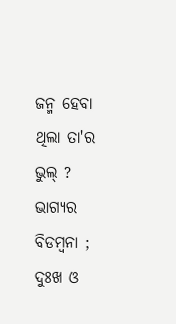ଜନ୍ମ ହେବା ଥିଲା ତା'ର ଭୁଲ୍ ? ଭାଗ୍ଯର ବିଡମ୍ବନା ; ଦୁଃଖ ଓ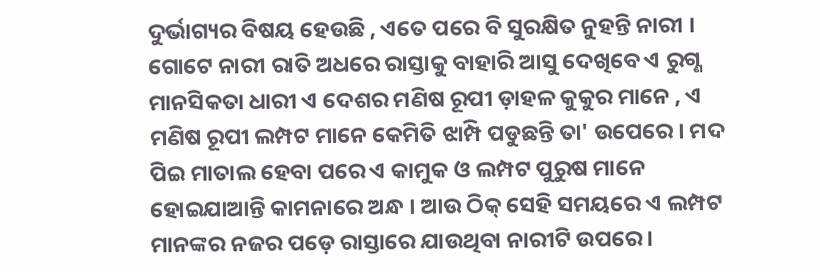ଦୁର୍ଭାଗ୍ୟର ବିଷୟ ହେଉଛି , ଏତେ ପରେ ବି ସୁରକ୍ଷିତ ନୁହନ୍ତି ନାରୀ । ଗୋଟେ ନାରୀ ରାତି ଅଧରେ ରାସ୍ତାକୁ ବାହାରି ଆସୁ ଦେଖିବେ ଏ ରୁଗ୍ଣ ମାନସିକତା ଧାରୀ ଏ ଦେଶର ମଣିଷ ରୂପୀ ଡ଼ାହଳ କୁକୁର ମାନେ , ଏ ମଣିଷ ରୂପୀ ଲମ୍ପଟ ମାନେ କେମିତି ଝାମ୍ପି ପଡୁଛନ୍ତି ତା' ଉପେରେ । ମଦ ପିଇ ମାତାଲ ହେବା ପରେ ଏ କାମୁକ ଓ ଲମ୍ପଟ ପୁରୁଷ ମାନେ ହୋଇଯାଆନ୍ତି କାମନାରେ ଅନ୍ଧ । ଆଉ ଠିକ୍ ସେହି ସମୟରେ ଏ ଲମ୍ପଟ ମାନଙ୍କର ନଜର ପଡ଼େ ରାସ୍ତାରେ ଯାଉଥିବା ନାରୀଟି ଉପରେ ।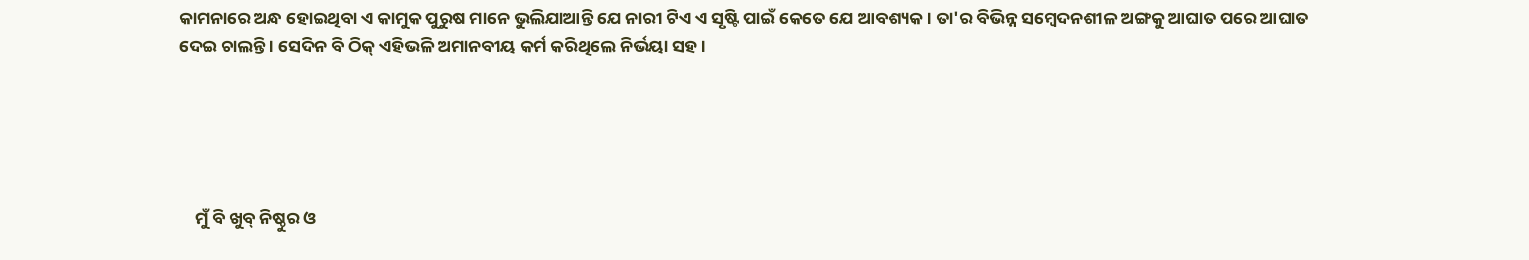କାମନାରେ ଅନ୍ଧ ହୋଇଥିବା ଏ କାମୁକ ପୁରୁଷ ମାନେ ଭୁଲିଯାଆନ୍ତି ଯେ ନାରୀ ଟିଏ ଏ ସୃଷ୍ଟି ପାଇଁ କେତେ ଯେ ଆବଶ୍ୟକ । ତା'ର ବିଭିନ୍ନ ସମ୍ବେଦନଶୀଳ ଅଙ୍ଗକୁ ଆଘାତ ପରେ ଆଘାତ ଦେଇ ଚାଲନ୍ତି । ସେଦିନ ବି ଠିକ୍ ଏହିଭଳି ଅମାନବୀୟ କର୍ମ କରିଥିଲେ ନିର୍ଭୟା ସହ ।





    ମୁଁ ବି ଖୁବ୍ ନିଷ୍ଠୁର ଓ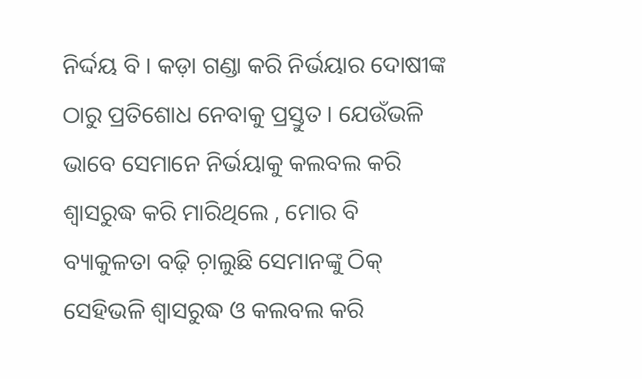ନିର୍ଦ୍ଦୟ ବି । କଡ଼ା ଗଣ୍ଡା କରି ନିର୍ଭୟାର ଦୋଷୀଙ୍କ ଠାରୁ ପ୍ରତିଶୋଧ ନେବାକୁ ପ୍ରସ୍ତୁତ । ଯେଉଁଭଳି ଭାବେ ସେମାନେ ନିର୍ଭୟାକୁ କଲବଲ କରି ଶ୍ବାସରୁଦ୍ଧ କରି ମାରିଥିଲେ , ମୋର ବି ବ୍ୟାକୁଳତା ବଢ଼ି ଚ଼ାଲୁଛି ସେମାନଙ୍କୁ ଠିକ୍ ସେହିଭଳି ଶ୍ବାସରୁଦ୍ଧ ଓ କଲବଲ କରି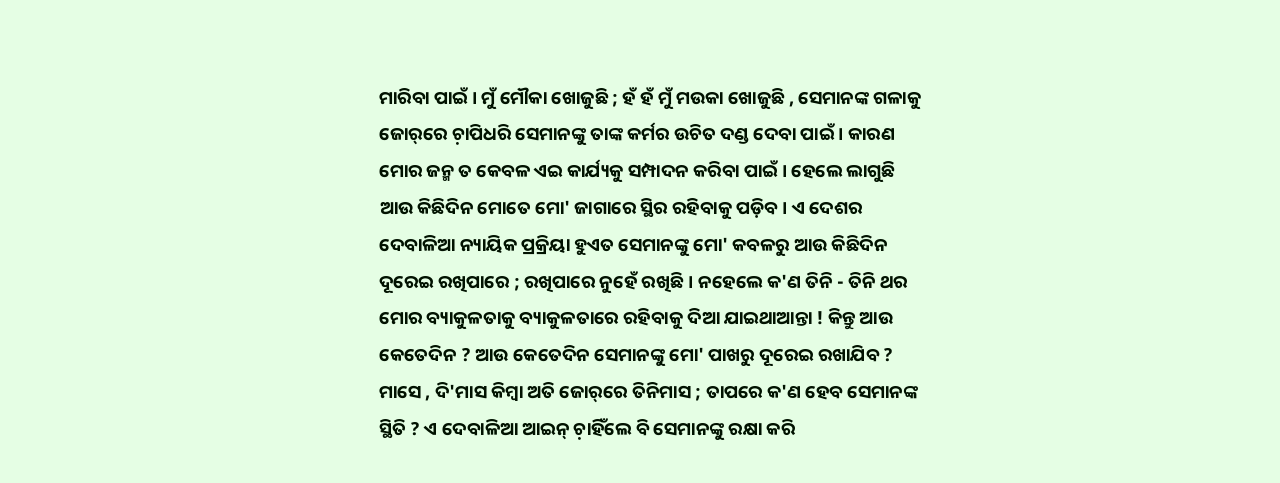ମାରିବା ପାଇଁ । ମୁଁ ମୌକା ଖୋଜୁଛି ; ହଁ ହଁ ମୁଁ ମଉକା ଖୋଜୁଛି , ସେମାନଙ୍କ ଗଳାକୁ ଜୋର୍‌ରେ ଚ଼ାପିଧରି ସେମାନଙ୍କୁ ତାଙ୍କ କର୍ମର ଉଚିତ ଦଣ୍ଡ ଦେବା ପାଇଁ । କାରଣ ମୋର ଜନ୍ମ ତ କେବଳ ଏଇ କାର୍ଯ୍ୟକୁ ସମ୍ପାଦନ କରିବା ପାଇଁ । ହେଲେ ଲାଗୁଛି ଆଉ କିଛିଦିନ ମୋତେ ମୋ' ଜାଗାରେ ସ୍ଥିର ରହିବାକୁ ପଡ଼ିବ । ଏ ଦେଶର ଦେବାଳିଆ ନ୍ୟାୟିକ ପ୍ରକ୍ରିୟା ହୁଏତ ସେମାନଙ୍କୁ ମୋ' କବଳରୁ ଆଉ କିଛିଦିନ ଦୂରେଇ ରଖିପାରେ ; ରଖିପାରେ ନୁହେଁ ରଖିଛି । ନହେଲେ କ'ଣ ତିନି - ତିନି ଥର ମୋର ବ୍ୟାକୁଳତାକୁ ବ୍ୟାକୁଳତାରେ ରହିବାକୁ ଦିଆ ଯାଇଥାଆନ୍ତା ! କିନ୍ତୁ ଆଉ କେତେଦିନ ? ଆଉ କେତେଦିନ ସେମାନଙ୍କୁ ମୋ' ପାଖରୁ ଦୂରେଇ ରଖାଯିବ ? ମାସେ , ଦି'ମାସ କିମ୍ବା ଅତି ଜୋର୍‌ରେ ତିନିମାସ ; ତାପରେ କ'ଣ ହେବ ସେମାନଙ୍କ ସ୍ଥିତି ? ଏ ଦେବାଳିଆ ଆଇନ୍‌ ଚ଼ାହିଁଲେ ବି ସେମାନଙ୍କୁ ରକ୍ଷା କରି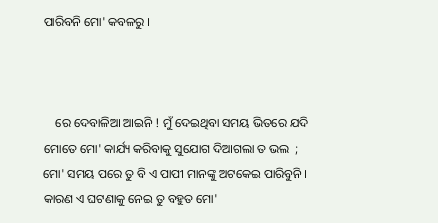ପାରିବନି ମୋ' କବଳରୁ ।



    ରେ ଦେବାଳିଆ ଆଇନି ! ମୁଁ ଦେଇଥିବା ସମୟ ଭିତରେ ଯଦି ମୋତେ ମୋ' କାର୍ଯ୍ୟ କରିବାକୁ ସୁଯୋଗ ଦିଆଗଲା ତ ଭଲ  ; ମୋ' ସମୟ ପରେ ତୁ ବି ଏ ପାପୀ ମାନଙ୍କୁ ଅଟକେଇ ପାରିବୁନି । କାରଣ ଏ ଘଟଣାକୁ ନେଇ ତୁ ବହୁତ ମୋ'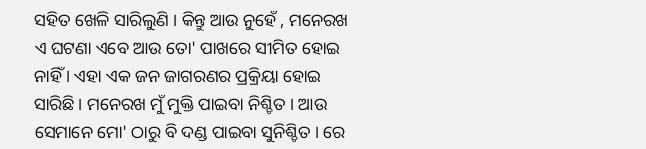ସହିତ ଖେଳି ସାରିଲୁଣି । କିନ୍ତୁ ଆଉ ନୁହେଁ , ମନେରଖ ଏ ଘଟଣା ଏବେ ଆଉ ତୋ' ପାଖରେ ସୀମିତ ହୋଇ ନାହିଁ । ଏହା ଏକ ଜନ ଜାଗରଣର ପ୍ରକ୍ରିୟା ହୋଇ ସାରିଛି । ମନେରଖ ମୁଁ ମୁକ୍ତି ପାଇବା ନିଶ୍ଚିତ । ଆଉ ସେମାନେ ମୋ' ଠାରୁ ବି ଦଣ୍ଡ ପାଇବା ସୁନିଶ୍ଚିତ । ରେ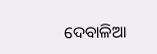ଦେବାଳିଆ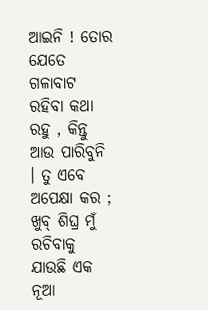ଆଇନି ! ତୋର ଯେତେ ଗଳାବାଟ ରହିବା କଥା ରହୁ , କିନ୍ତୁ ଆଉ ପାରିବୁନି । ତୁ ଏବେ ଅପେକ୍ଷା କର ; ଖୁବ୍ ଶିଘ୍ର ମୁଁ ରଚିବାକୁ ଯାଉଛି ଏକ ନୂଆ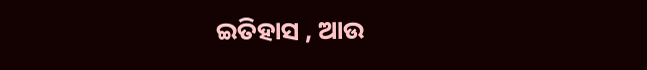ଇତିହାସ , ଆଉ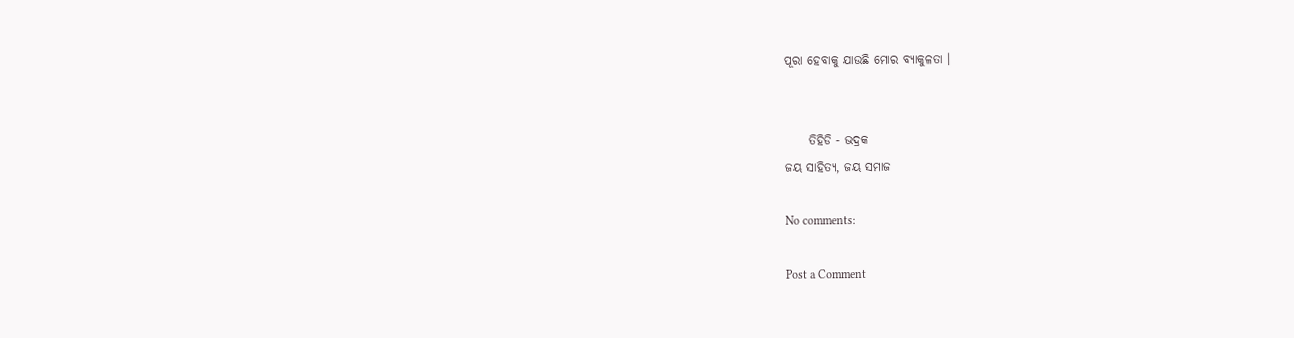ପୂରା ହେବାକୁ ଯାଉଛି ମୋର ବ୍ୟାକୁଳତା ।


     ତିହିଡି - ଭଦ୍ରକ
ଜୟ ସାହିତ୍ୟ, ଜୟ ସମାଜ

No comments:

Post a Comment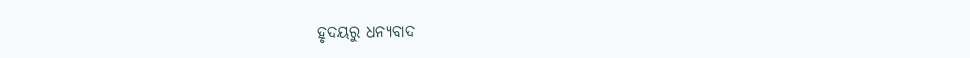ହୃଦୟରୁ ଧନ୍ୟବାଦ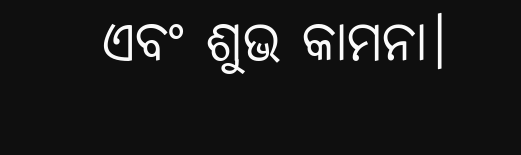ଏବଂ ଶୁଭ କାମନା।